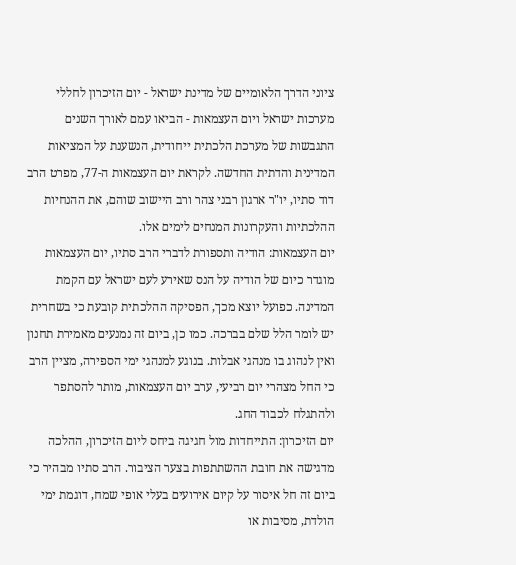ציוני הדרך הלאומיים של מדינת ישראל - יום הזיכרון לחללי מערכות ישראל ויום העצמאות - הביאו עמם לאורך השנים התגבשות של מערכת הלכתית ייחודית, הנשענת על המציאות המדינית והדתית החדשה. לקראת יום העצמאות ה-77, מפרט הרב דוד סתיו, יו"ר ארגון רבני צהר ורב היישוב שוהם, את ההנחיות ההלכתיות והעקרונות המנחים לימים אלו.
יום העצמאות: הודיה ותספורת לדברי הרב סתיו, יום העצמאות מוגדר כיום של הודיה על הנס שאירע לעם ישראל עם הקמת המדינה. כפועל יוצא מכך, הפסיקה ההלכתית קובעת כי בשחרית יש לומר הלל שלם בברכה. כמו כן, ביום זה נמנעים מאמירת תחנון ואין לנהוג בו מנהגי אבלות. בנוגע למנהגי ימי הספירה, מציין הרב כי החל מצהרי יום רביעי, ערב יום העצמאות, מותר להסתפר ולהתגלח לכבוד החג.
יום הזיכרון: התייחדות מול חגיגה ביחס ליום הזיכרון, ההלכה מדגישה את חובת ההשתתפות בצער הציבור. הרב סתיו מבהיר כי ביום זה חל איסור על קיום אירועים בעלי אופי שמח, דוגמת ימי הולדת, מסיבות או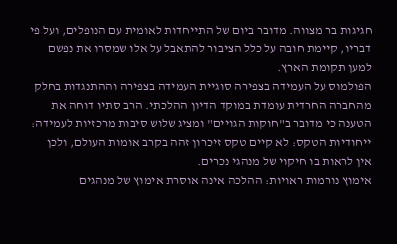חגיגות בר מצווה. מדובר ביום של התייחדות לאומית עם הנופלים, ועל פי דבריו, קיימת חובה על כלל הציבור להתאבל על אלו שמסרו את נפשם למען תקומת הארץ.
הפולמוס על העמידה בצפירה סוגיית העמידה בצפירה וההתנגדות בחלק מהחברה החרדית עומדת במוקד הדיון ההלכתי. הרב סתיו דוחה את הטענה כי מדובר ב"חוקות הגויים" ומציג שלוש סיבות מרכזיות לעמידה:
ייחודיות הטקס: לא קיים טקס זיכרון זהה בקרב אומות העולם, ולכן אין לראות בו חיקוי של מנהגי נכרים.
אימוץ נורמות ראויות: ההלכה אינה אוסרת אימוץ של מנהגים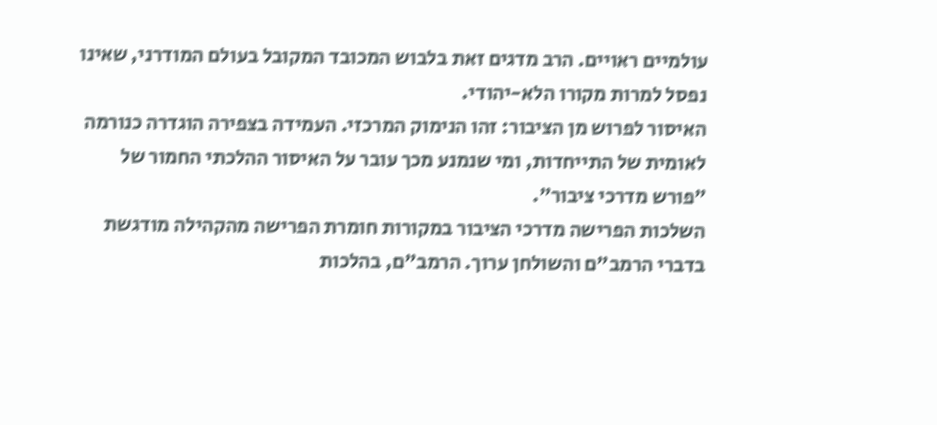עולמיים ראויים. הרב מדגים זאת בלבוש המכובד המקובל בעולם המודרני, שאינו נפסל למרות מקורו הלא-יהודי.
האיסור לפרוש מן הציבור: זהו הנימוק המרכזי. העמידה בצפירה הוגדרה כנורמה לאומית של התייחדות, ומי שנמנע מכך עובר על האיסור ההלכתי החמור של "פורש מדרכי ציבור".
השלכות הפרישה מדרכי הציבור במקורות חומרת הפרישה מהקהילה מודגשת בדברי הרמב"ם והשולחן ערוך. הרמב"ם, בהלכות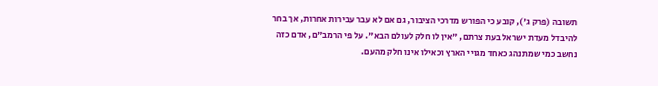תשובה (פרק ג'), קובע כי הפורש מדרכי הציבור, גם אם לא עבר עבירות אחרות, אך בחר להיבדל מעדת ישראל בעת צרתם, "אין לו חלק לעולם הבא". על פי הרמב"ם, אדם כזה נחשב כמי שמתנהג כאחד מגויי הארץ וכאילו אינו חלק מהעם.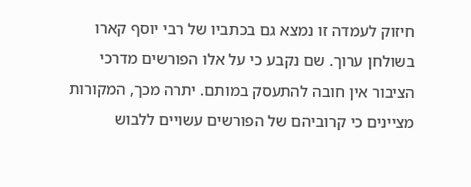חיזוק לעמדה זו נמצא גם בכתביו של רבי יוסף קארו בשולחן ערוך. שם נקבע כי על אלו הפורשים מדרכי הציבור אין חובה להתעסק במותם. יתרה מכך, המקורות מציינים כי קרוביהם של הפורשים עשויים ללבוש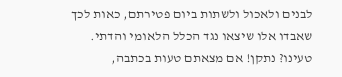לבנים ולאכול ולשתות ביום פטירתם, כאות לכך שאבדו אלו שיצאו נגד הכלל הלאומי והדתי.
טעינו? נתקן! אם מצאתם טעות בכתבה,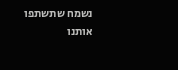נשמח שתשתפו אותנו